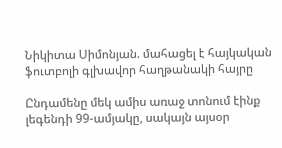Նիկիտա Սիմոնյան. մահացել է հայկական ֆուտբոլի գլխավոր հաղթանակի հայրը

Ընդամենը մեկ ամիս առաջ տոնում էինք լեգենդի 99-ամյակը, սակայն այսօր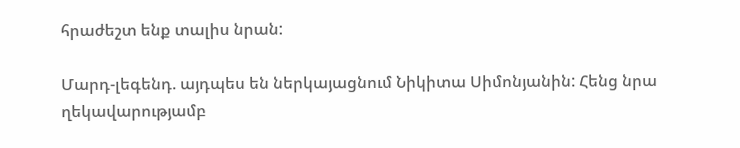հրաժեշտ ենք տալիս նրան:

Մարդ-լեգենդ. այդպես են ներկայացնում Նիկիտա Սիմոնյանին: Հենց նրա ղեկավարությամբ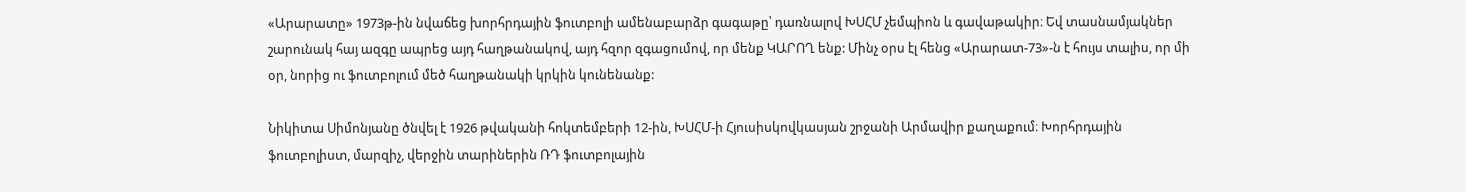«Արարատը» 1973թ-ին նվաճեց խորհրդային ֆուտբոլի ամենաբարձր գագաթը՝ դառնալով ԽՍՀՄ չեմպիոն և գավաթակիր։ Եվ տասնամյակներ շարունակ հայ ազգը ապրեց այդ հաղթանակով, այդ հզոր զգացումով, որ մենք ԿԱՐՈՂ ենք: Մինչ օրս էլ հենց «Արարատ-73»-ն է հույս տալիս, որ մի օր, նորից ու ֆուտբոլում մեծ հաղթանակի կրկին կունենանք:

Նիկիտա Սիմոնյանը ծնվել է 1926 թվականի հոկտեմբերի 12-ին, ԽՍՀՄ-ի Հյուսիսկովկասյան շրջանի Արմավիր քաղաքում։ Խորհրդային ֆուտբոլիստ, մարզիչ, վերջին տարիներին ՌԴ ֆուտբոլային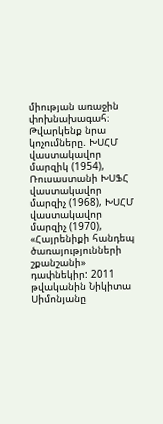միության առաջին փոխնախագահ։ Թվարկենք նրա կոչումները. ԽՍՀՄ վաստակավոր մարզիկ (1954), Ռուսաստանի ԽՍՖՀ վաստակավոր մարզիչ (1968), ԽՍՀՄ վաստակավոր մարզիչ (1970), «Հայրենիքի հանդեպ ծառայությունների շքանշանի» դափնեկիր: 2011 թվականին Նիկիտա Սիմոնյանը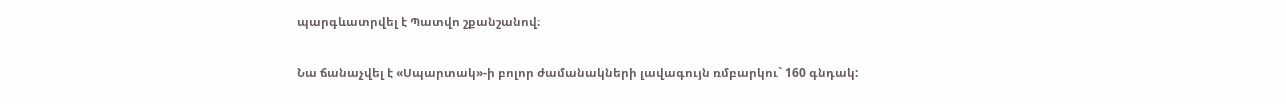պարգևատրվել է Պատվո շքանշանով։

Նա ճանաչվել է «Սպարտակ»-ի բոլոր ժամանակների լավագույն ռմբարկու` 160 գնդակ: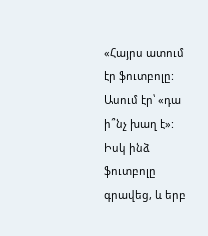«Հայրս ատում էր ֆուտբոլը: Ասում էր՝ «դա ի՞նչ խաղ է»: Իսկ ինձ ֆուտբոլը գրավեց, և երբ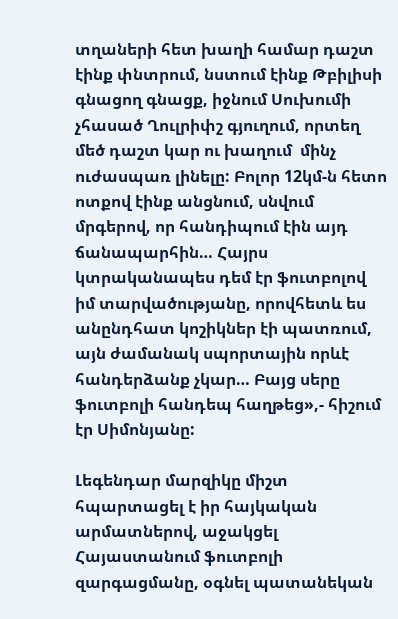տղաների հետ խաղի համար դաշտ էինք փնտրում, նստում էինք Թբիլիսի գնացող գնացք, իջնում Սուխումի չհասած Ղուլրիփշ գյուղում, որտեղ մեծ դաշտ կար ու խաղում  մինչ ուժասպառ լինելը: Բոլոր 12կմ-ն հետո ոտքով էինք անցնում, սնվում մրգերով, որ հանդիպում էին այդ ճանապարհին… Հայրս կտրականապես դեմ էր ֆուտբոլով իմ տարվածությանը, որովհետև ես անընդհատ կոշիկներ էի պատռում, այն ժամանակ սպորտային որևէ հանդերձանք չկար… Բայց սերը ֆուտբոլի հանդեպ հաղթեց»,- հիշում էր Սիմոնյանը:

Լեգենդար մարզիկը միշտ հպարտացել է իր հայկական արմատներով, աջակցել Հայաստանում ֆուտբոլի զարգացմանը, օգնել պատանեկան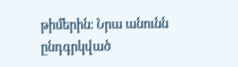թիմերին։ Նրա անունն ընդգրկված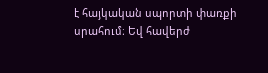է հայկական սպորտի փառքի սրահում։ Եվ հավերժ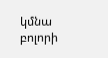կմնա բոլորի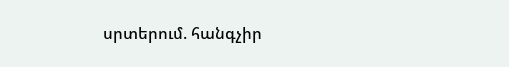սրտերում. հանգչիր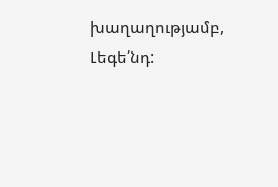խաղաղությամբ, Լեգե՛նդ: